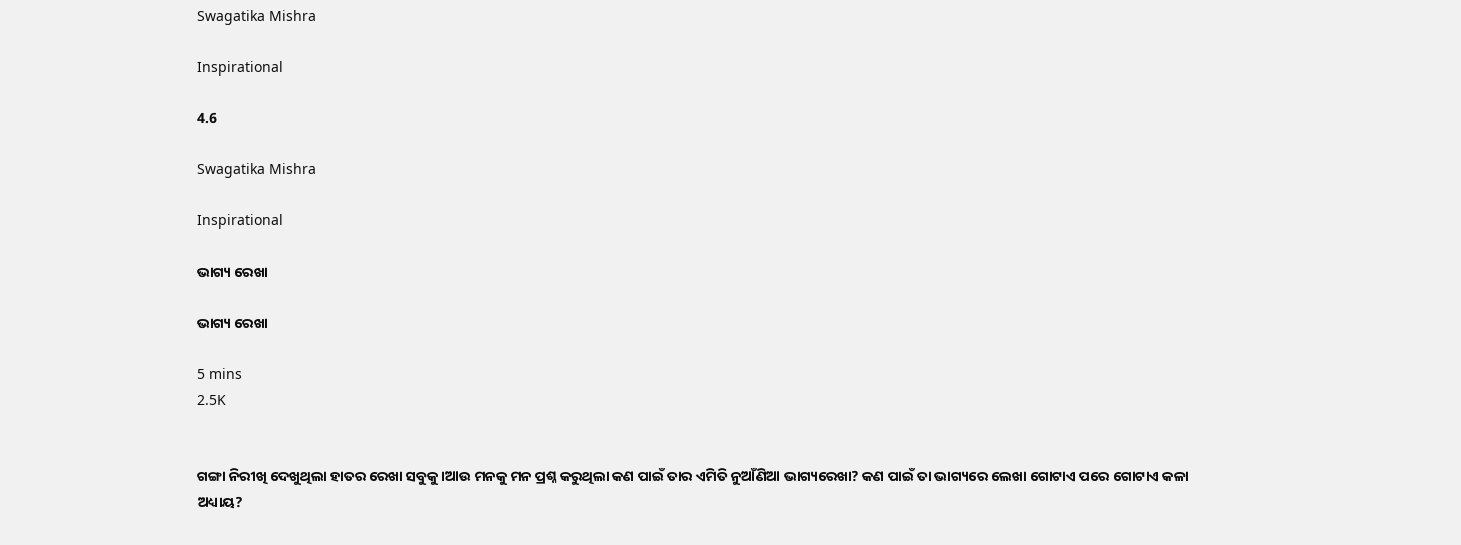Swagatika Mishra

Inspirational

4.6

Swagatika Mishra

Inspirational

ଭାଗ୍ୟ ରେଖା

ଭାଗ୍ୟ ରେଖା

5 mins
2.5K


ଗଙ୍ଗା ନିରୀଖି ଦେଖୁଥିଲା ହାତର ରେଖା ସବୁକୁ।ଆଉ ମନକୁ ମନ ପ୍ରଶ୍ନ କରୁଥିଲା କଣ ପାଇଁ ତାର ଏମିତି ନୁଆଁଣିଆ ଭାଗ୍ୟରେଖା? କଣ ପାଇଁ ତା ଭାଗ୍ୟରେ ଲେଖା ଗୋଟାଏ ପରେ ଗୋଟାଏ କଳା ଅଧ୍ୟାୟ?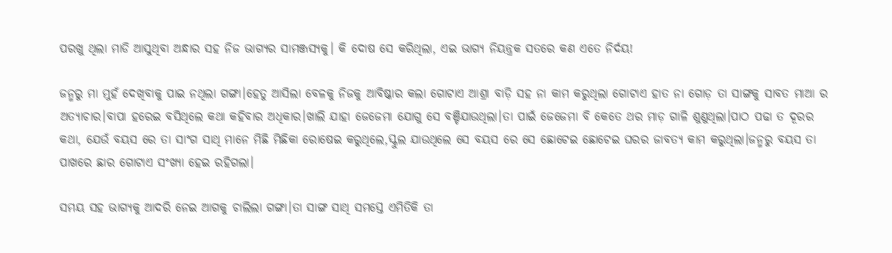ପରଖୁ ଥିଲା ମାଡି ଆସୁଥିବା ଅନ୍ଧାର ସହ ନିଜ ଭାଗ୍ୟର ସାମଞ୍ଜସ୍ୟକୁ। କି ଦୋଷ ସେ କରିଥିଲା, ଏଇ ଭାଗ୍ୟ ନିୟନ୍ତ୍ରକ ସତରେ କଣ ଏତେ ନିର୍ଦୟ!

ଜନ୍ମରୁ ମା ମୁହଁ ଦେଖିବାକୁ ପାଇ ନଥିଲା ଗଙ୍ଗା।ହେତୁ ଆସିଲା ବେଳକୁ ନିଜକୁ ଆବିଷ୍କାର କଲା ଗୋଟାଏ ଆଶ୍ରା ବାଡ଼ି ସହ ନା କାମ କରୁଥିଲା ଗୋଟାଏ ହାତ ନା ଗୋଡ଼ ତା ସାଙ୍ଗକୁ ସାବତ ମାଆ ର ଅତ୍ୟାଚାର।ବାପା ହରେଇ ବସିଥିଲେ କଥା କହିବାର ଅଧିକାର।ଖାଲି ଯାହା ଜେଜେମା ଯୋଗୁ ସେ ବଞ୍ଚିଯାଉଥିଲା।ତା ପାଇଁ ଜେଜେମା ବି କେତେ ଥର ମାଡ଼ ଗାଳି ଶୁଣୁଥିଲା।ପାଠ ପଢା ତ ଦୂରର କଥା, ଯେଉଁ ବୟସ ରେ ତା ସାଂଗ ସାଥି ମାନେ ମିଛି ମିଛିକା ରୋଷେଇ କରୁଥିଲେ,ସ୍କୁଲ ଯାଉଥିଲେ ସେ ବୟସ ରେ ସେ ଛୋଟେଇ ଛୋଟେଇ ଘରର ଜାବତ୍ୟ କାମ କରୁଥିଲା।ଜନ୍ମରୁ ବୟସ ତା ପାଖରେ ଛାର ଗୋଟାଏ ସଂଖ୍ୟା ହେଇ ରହିଗଲା।

ସମୟ ସହ ଭାଗ୍ୟକୁ ଆଦରି ନେଇ ଆଗକୁ ଚାଲିଲା ଗଙ୍ଗା।ତା ସାଙ୍ଗ ସାଥି ସମସ୍ତେ ଏମିତିକି ତା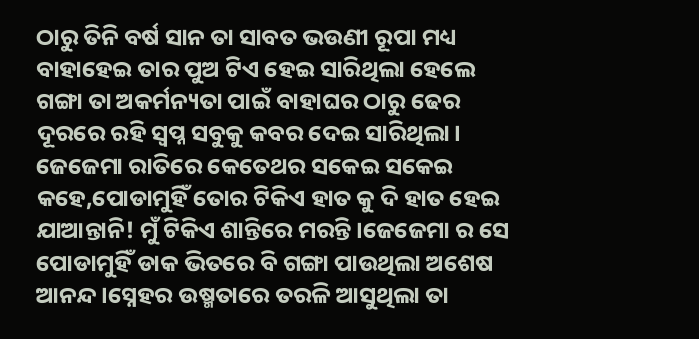ଠାରୁ ତିନି ବର୍ଷ ସାନ ତା ସାବତ ଭଉଣୀ ରୂପା ମଧ୍ୟ ବାହାହେଇ ତାର ପୁଅ ଟିଏ ହେଇ ସାରିଥିଲା ହେଲେ ଗଙ୍ଗା ତା ଅକର୍ମନ୍ୟତା ପାଇଁ ବାହାଘର ଠାରୁ ଢେର ଦୂରରେ ରହି ସ୍ଵପ୍ନ ସବୁକୁ କବର ଦେଇ ସାରିଥିଲା। ଜେଜେମା ରାତିରେ କେତେଥର ସକେଇ ସକେଇ କହେ,ପୋଡାମୁହିଁ ତୋର ଟିକିଏ ହାତ କୁ ଦି ହାତ ହେଇ ଯାଆନ୍ତାନି! ମୁଁ ଟିକିଏ ଶାନ୍ତିରେ ମରନ୍ତି।ଜେଜେମା ର ସେ ପୋଡାମୁହିଁ ଡାକ ଭିତରେ ବି ଗଙ୍ଗା ପାଉଥିଲା ଅଶେଷ ଆନନ୍ଦ।ସ୍ନେହର ଉଷ୍ମତାରେ ତରଳି ଆସୁଥିଲା ତା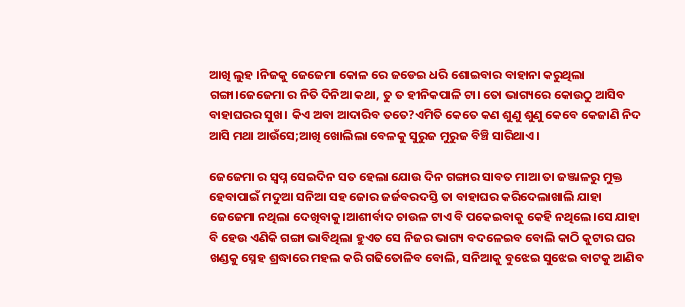ଆଖି ଲୁହ ।ନିଜକୁ ଜେଜେମା କୋଳ ରେ ଜଡେଇ ଧରି ଶୋଇବାର ବାହାନା କରୁଥିଲା ଗଙ୍ଗା।ଜେଜେମା ର ନିତି ଦିନିଆ କଥା, ତୁ ତ ହୀନିକପାଳି ଟା। ତୋ ଭାଗ୍ୟରେ କୋଉଠୁ ଆସିବ ବାହାଘରର ସୁଖ। କିଏ ଅବା ଆଦାରିବ ତତେ?ଏମିତି କେତେ କଣ ଶୁଣୁ ଶୁଣୁ କେବେ କେଜାଣି ନିଦ ଆସି ମଥା ଆଉଁସେ;ଆଖି ଖୋଲିଲା ବେଳକୁ ସୁରୁଜ ମୁରୁଜ ବିଞ୍ଚି ସାରିଥାଏ।

ଜେଜେମା ର ସ୍ବପ୍ନ ସେଇଦିନ ସତ ହେଲା ଯୋଉ ଦିନ ଗଙ୍ଗାର ସାବତ ମାଆ ତା ଜଞ୍ଜାଳରୁ ମୁକ୍ତ ହେବାପାଇଁ ମଦୁଆ ସନିଆ ସହ ଜୋର ଜର୍ଜବରଦସ୍ତି ତା ବାହାଘର କରିଦେଲାଖାଲି ଯାହା ଜେଜେମା ନଥିଲା ଦେଖିବାକୁ।ଆଶୀର୍ବାଦ ଚାଉଳ ଟାଏ ବି ପକେଇବାକୁ କେହି ନଥିଲେ।ସେ ଯାହା ବି ହେଉ ଏଣିକି ଗଙ୍ଗା ଭାବିଥିଲା ହୁଏତ ସେ ନିଜର ଭାଗ୍ୟ ବଦଳେଇବ ବୋଲି କାଠି କୁଟାର ଘର ଖଣ୍ଡକୁ ସ୍ନେହ ଶ୍ରଦ୍ଧାରେ ମହଲ କରି ଗଢିତୋଳିବ ବୋଲି, ସନିଆକୁ ବୁଝେଇ ସୁଝେଇ ବାଟକୁ ଆଣିବ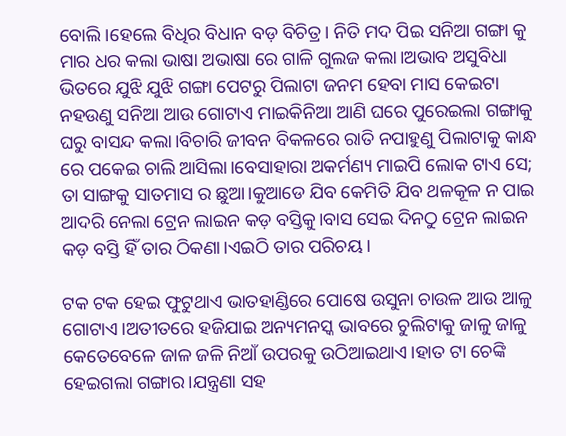ବୋଲି।ହେଲେ ବିଧିର ବିଧାନ ବଡ଼ ବିଚିତ୍ର। ନିତି ମଦ ପିଇ ସନିଆ ଗଙ୍ଗା କୁ ମାର ଧର କଲା ଭାଷା ଅଭାଷା ରେ ଗାଳି ଗୁଲଜ କଲା।ଅଭାବ ଅସୁବିଧା ଭିତରେ ଯୁଝି ଯୁଝି ଗଙ୍ଗା ପେଟରୁ ପିଲାଟା ଜନମ ହେବା ମାସ କେଇଟା ନହଉଣୁ ସନିଆ ଆଉ ଗୋଟାଏ ମାଇକିନିଆ ଆଣି ଘରେ ପୁରେଇଲା ଗଙ୍ଗାକୁ ଘରୁ ବାସନ୍ଦ କଲା।ବିଚାରି ଜୀବନ ବିକଳରେ ରାତି ନପାହୁଣୁ ପିଲାଟାକୁ କାନ୍ଧ ରେ ପକେଇ ଚାଲି ଆସିଲା।ବେସାହାରା ଅକର୍ମଣ୍ୟ ମାଇପି ଲୋକ ଟାଏ ସେ; ତା ସାଙ୍ଗକୁ ସାତମାସ ର ଛୁଆ।କୁଆଡେ ଯିବ କେମିତି ଯିବ ଥଳକୂଳ ନ ପାଇ ଆଦରି ନେଲା ଟ୍ରେନ ଲାଇନ କଡ଼ ବସ୍ତିକୁ।ବାସ ସେଇ ଦିନଠୁ ଟ୍ରେନ ଲାଇନ କଡ଼ ବସ୍ତି ହିଁ ତାର ଠିକଣା।ଏଇଠି ତାର ପରିଚୟ।

ଟକ ଟକ ହେଇ ଫୁଟୁଥାଏ ଭାତହାଣ୍ଡିରେ ପୋଷେ ଉସୁନା ଚାଉଳ ଆଉ ଆଳୁ ଗୋଟାଏ।ଅତୀତରେ ହଜିଯାଇ ଅନ୍ୟମନସ୍କ ଭାବରେ ଚୁଲିଟାକୁ ଜାଳୁ ଜାଳୁ କେତେବେଳେ ଜାଳ ଜଳି ନିଆଁ ଉପରକୁ ଉଠିଆଇଥାଏ।ହାତ ଟା ଚେଙ୍କି ହେଇଗଲା ଗଙ୍ଗାର।ଯନ୍ତ୍ରଣା ସହ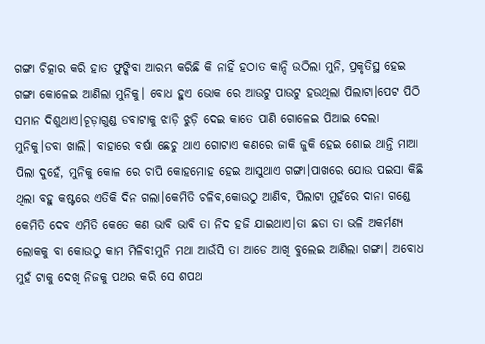ଗଙ୍ଗା ଚିତ୍କାର କରି ହାତ ଫୁଙ୍କିବା ଆରମ୍ଭ କରିଛି କି ନାହିଁ ହଠାତ କାନ୍ଦି ଉଠିଲା ମୁନି, ପ୍ରକୃତିସ୍ଥ ହେଇ ଗଙ୍ଗା କୋଳେଇ ଆଣିଲା ମୁନିକୁ। ବୋଧ ହୁଏ ଭୋକ ରେ ଆଉଟୁ ପାଉଟୁ ହଉଥିଲା ପିଲାଟା।ପେଟ ପିଠି ସମାନ ଦିଶୁଥାଏ।ଚୂଡ଼ାଗୁଣ୍ଡ ଡବାଟାକୁ ଝାଡ଼ି ଝୁଡ଼ି ଦେଇ କାତେ ପାଣି ଗୋଳେଇ ପିଆଇ ଦେଲା ମୁନିକୁ।ଡବା ଖାଲି। ବାହାରେ ବର୍ଷା ଛେଚୁ ଥାଏ ଗୋଟାଏ କଣରେ ଜାକି ଜୁକି ହେଇ ଶୋଇ ଥାନ୍ତି ମାଆ ପିଲା ଦୁହେଁ, ମୁନିକୁ କୋଳ ରେ ଚାପି କୋହମୋହ ହେଇ ଆସୁଥାଏ ଗଙ୍ଗା।ପାଖରେ ଯୋଉ ପଇସା କିଛି ଥିଲା ବହୁ କଷ୍ଟରେ ଏତିକି ଦିନ ଗଲା।କେମିତି ଚଳିବ,କୋଉଠୁ ଆଣିବ, ପିଲାଟା ମୁହଁରେ ଦାନା ଗଣ୍ଡେ କେମିତି ଦେବ ଏମିତି କେତେ କଣ ଭାବି ଭାବି ତା ନିଦ ହଜି ଯାଇଥାଏ।ତା ଛଡା ତା ଭଳି ଅକର୍ମଣ୍ୟ ଲୋକକୁ ବା କୋଉଠୁ କାମ ମିଳିବ!ମୁନି ମଥା ଆଉଁସି ତା ଆଡେ ଆଖି ବୁଲେଇ ଆଣିଲା ଗଙ୍ଗା। ଅବୋଧ ମୁହଁ ଟାକୁ ଦେଖି ନିଜକୁ ପଥର କରି ସେ ଶପଥ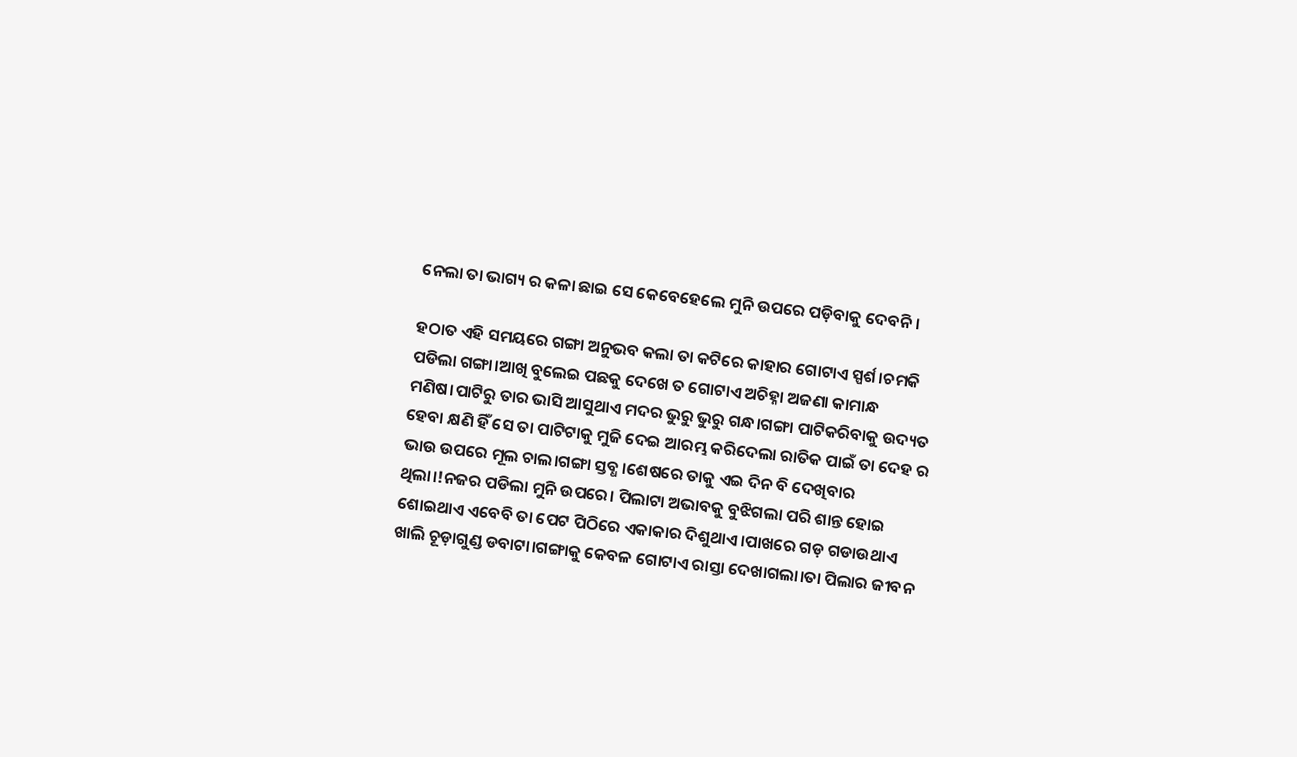ନେଲା ତା ଭାଗ୍ୟ ର କଳା ଛାଇ ସେ କେବେହେଲେ ମୁନି ଉପରେ ପଡ଼ିବାକୁ ଦେବନି।

ହଠାତ ଏହି ସମୟରେ ଗଙ୍ଗା ଅନୁଭବ କଲା ତା କଟିରେ କାହାର ଗୋଟାଏ ସ୍ପର୍ଶ।ଚମକି ପଡିଲା ଗଙ୍ଗା।ଆଖି ବୁଲେଇ ପଛକୁ ଦେଖେ ତ ଗୋଟାଏ ଅଚିହ୍ନା ଅଜଣା କାମାନ୍ଧ ମଣିଷ।ପାଟିରୁ ତାର ଭାସି ଆସୁଥାଏ ମଦର ଭୁରୁ ଭୁରୁ ଗନ୍ଧ।ଗଙ୍ଗା ପାଟିକରିବାକୁ ଉଦ୍ୟତ ହେବା କ୍ଷଣି ହିଁ ସେ ତା ପାଟିଟାକୁ ମୁଜି ଦେଇ ଆରମ୍ଭ କରିଦେଲା ରାତିକ ପାଇଁ ତା ଦେହ ର ଭାଉ ଉପରେ ମୂଲ ଚାଲ।ଗଙ୍ଗା ସ୍ତବ୍ଧ ।ଶେଷରେ ତାକୁ ଏଇ ଦିନ ବି ଦେଖିବାର ଥିଲା।!ନଜର ପଡିଲା ମୁନି ଉପରେ। ପିଲାଟା ଅଭାବକୁ ବୁଝିଗଲା ପରି ଶାନ୍ତ ହୋଇ ଶୋଇଥାଏ ଏବେବି ତା ପେଟ ପିଠିରେ ଏକାକାର ଦିଶୁଥାଏ।ପାଖରେ ଗଡ଼ ଗଡାଉଥାଏ ଖାଲି ଚୂଡ଼ାଗୁଣ୍ଡ ଡବାଟା।ଗଙ୍ଗାକୁ କେବଳ ଗୋଟାଏ ରାସ୍ତା ଦେଖାଗଲା।ତା ପିଲାର ଜୀବନ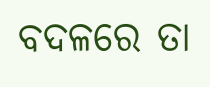ବଦଳରେ ତା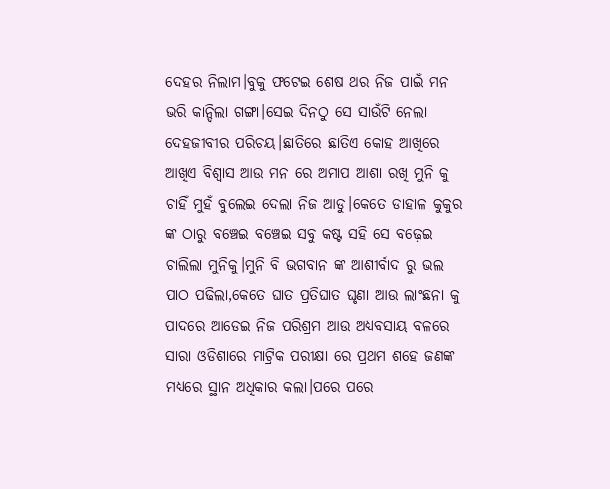ଦେହର ନିଲାମ।ବୁକୁ ଫଟେଇ ଶେଷ ଥର ନିଜ ପାଇଁ ମନ ଭରି କାନ୍ଦିଲା ଗଙ୍ଗା।ସେଇ ଦିନଠୁ ସେ ସାଉଁଟି ନେଲା ଦେହଜୀବୀର ପରିଚୟ।ଛାତିରେ ଛାତିଏ କୋହ ଆଖିରେ ଆଖିଏ ବିଶ୍ୱାସ ଆଉ ମନ ରେ ଅମାପ ଆଶା ରଖି ମୁନି କୁ ଚାହିଁ ମୁହଁ ବୁଲେଇ ଦେଲା ନିଜ ଆଡୁ।କେତେ ଡାହାଳ କୁକୁର ଙ୍କ ଠାରୁ ବଞ୍ଚେଇ ବଞ୍ଚେଇ ସବୁ କଷ୍ଟ ସହି ସେ ବଢ଼େଇ ଚାଲିଲା ମୁନିକୁ।ମୁନି ବି ଭଗବାନ ଙ୍କ ଆଶୀର୍ବାଦ ରୁ ଭଲ ପାଠ ପଢିଲା,କେତେ ଘାତ ପ୍ରତିଘାତ ଘୃଣା ଆଉ ଲାଂଛନା କୁ ପାଦରେ ଆଡେଇ ନିଜ ପରିଶ୍ରମ ଆଉ ଅଧ୍ୟବସାୟ ବଳରେ ସାରା ଓଡିଶାରେ ମାଟ୍ରିକ ପରୀକ୍ଷା ରେ ପ୍ରଥମ ଶହେ ଜଣଙ୍କ ମଧ୍ୟରେ ସ୍ଥାନ ଅଧିକାର କଲା।ପରେ ପରେ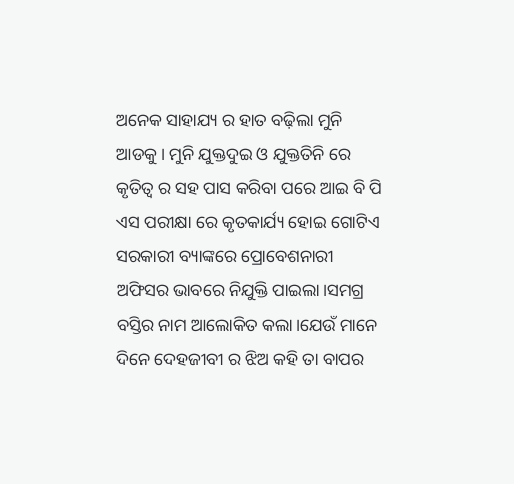ଅନେକ ସାହାଯ୍ୟ ର ହାତ ବଢ଼ିଲା ମୁନି ଆଡକୁ। ମୁନି ଯୁକ୍ତଦୁଇ ଓ ଯୁକ୍ତତିନି ରେ କୃତିତ୍ୱ ର ସହ ପାସ କରିବା ପରେ ଆଇ ବି ପି ଏସ ପରୀକ୍ଷା ରେ କୃତକାର୍ଯ୍ୟ ହୋଇ ଗୋଟିଏ ସରକାରୀ ବ୍ୟାଙ୍କରେ ପ୍ରୋବେଶନାରୀ ଅଫିସର ଭାବରେ ନିଯୁକ୍ତି ପାଇଲା।ସମଗ୍ର ବସ୍ତିର ନାମ ଆଲୋକିତ କଲା।ଯେଉଁ ମାନେ ଦିନେ ଦେହଜୀବୀ ର ଝିଅ କହି ତା ବାପର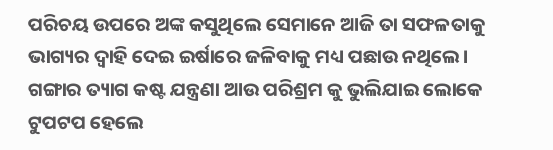ପରିଚୟ ଉପରେ ଅଙ୍କ କସୁଥିଲେ ସେମାନେ ଆଜି ତା ସଫଳତାକୁ ଭାଗ୍ୟର ଦ୍ୱାହି ଦେଇ ଇର୍ଷାରେ ଜଳିବାକୁ ମଧ୍ୟ ପଛାଉ ନଥିଲେ। ଗଙ୍ଗାର ତ୍ୟାଗ କଷ୍ଟ ଯନ୍ତ୍ରଣା ଆଉ ପରିଶ୍ରମ କୁ ଭୁଲିଯାଇ ଲୋକେ ଟୁପଟପ ହେଲେ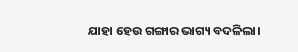ଯାହା ହେଉ ଗଙ୍ଗାର ଭାଗ୍ୟ ବଦଳିଲା।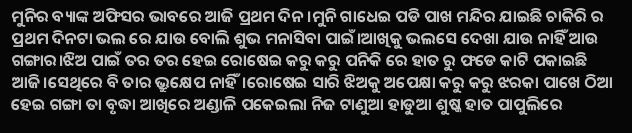ମୁନିର ବ୍ୟାଙ୍କ ଅଫିସର ଭାବରେ ଆଜି ପ୍ରଥମ ଦିନ।ମୁନି ଗାଧେଇ ପଡି ପାଖ ମନ୍ଦିର ଯାଇଛି ଚାକିରି ର ପ୍ରଥମ ଦିନଟା ଭଲ ରେ ଯାଉ ବୋଲି ଶୁଭ ମନାସିବା ପାଇଁ।ଆଖିକୁ ଭଲସେ ଦେଖା ଯାଉ ନାହିଁ ଆଉ ଗଙ୍ଗାର।ଝିଅ ପାଇଁ ତର ତର ହେଇ ରୋଷେଇ କରୁ କରୁ ପନିକି ରେ ହାତ ରୁ ଫଡେ କାଟି ପକାଇଛି ଆଜି।ସେଥିରେ ବି ତାର ଭ୍ରୁକ୍ଷେପ ନାହିଁ।ରୋଷେଇ ସାରି ଝିଅକୁ ଅପେକ୍ଷା କରୁ କରୁ ଝରକା ପାଖେ ଠିଆ ହେଇ ଗଙ୍ଗା ତା ବୃଦ୍ଧା ଆଖିରେ ଅଣ୍ଡାଳି ପକେଇଲା ନିଜ ଟାଣୁଆ ହାଡୁଆ ଶୁଷ୍କ ହାତ ପାପୁଲିରେ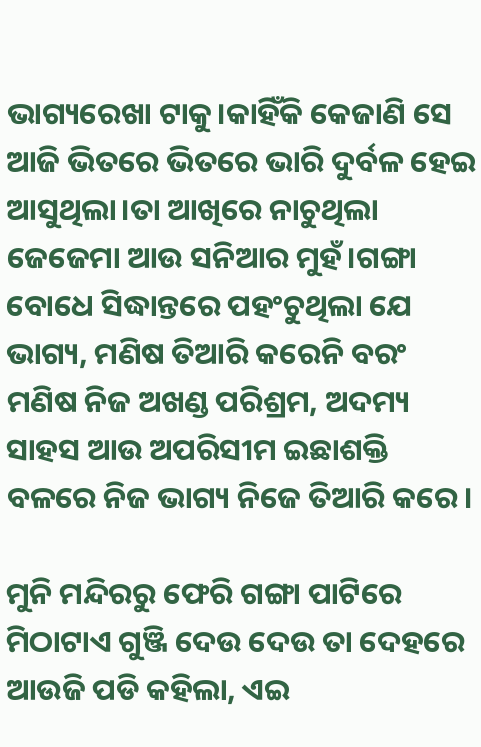ଭାଗ୍ୟରେଖା ଟାକୁ।କାହିଁକି କେଜାଣି ସେ ଆଜି ଭିତରେ ଭିତରେ ଭାରି ଦୁର୍ବଳ ହେଇ ଆସୁଥିଲା।ତା ଆଖିରେ ନାଚୁଥିଲା ଜେଜେମା ଆଉ ସନିଆର ମୁହଁ।ଗଙ୍ଗା ବୋଧେ ସିଦ୍ଧାନ୍ତରେ ପହଂଚୁଥିଲା ଯେ ଭାଗ୍ୟ, ମଣିଷ ତିଆରି କରେନି ବରଂ ମଣିଷ ନିଜ ଅଖଣ୍ଡ ପରିଶ୍ରମ, ଅଦମ୍ୟ ସାହସ ଆଉ ଅପରିସୀମ ଇଛାଶକ୍ତି ବଳରେ ନିଜ ଭାଗ୍ୟ ନିଜେ ତିଆରି କରେ।

ମୁନି ମନ୍ଦିରରୁ ଫେରି ଗଙ୍ଗା ପାଟିରେ ମିଠାଟାଏ ଗୁଞ୍ଜି ଦେଉ ଦେଉ ତା ଦେହରେ ଆଉଜି ପଡି କହିଲା, ଏଇ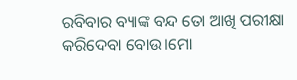ରବିବାର ବ୍ୟାଙ୍କ ବନ୍ଦ ତୋ ଆଖି ପରୀକ୍ଷା କରିଦେବା ବୋଉ।ମୋ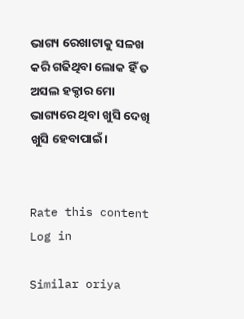ଭାଗ୍ୟ ରେଖାଟାକୁ ସଳଖ କରି ଗଢିଥିବା ଲୋକ ହିଁ ତ ଅସଲ ହକ୍ଦାର ମୋ ଭାଗ୍ୟରେ ଥିବା ଖୁସି ଦେଖି ଖୁସି ହେବାପାଇଁ।


Rate this content
Log in

Similar oriya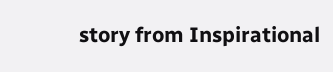story from Inspirational